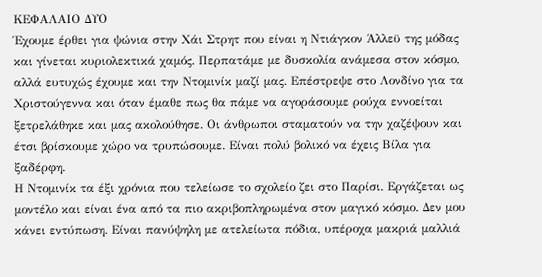ΚΕΦΑΛΑΙΟ ΔΥΟ
Έχουμε έρθει για ψώνια στην Χάι Στρητ που είναι η Ντιάγκον Άλλεϋ της μόδας και γίνεται κυριολεκτικά χαμός. Περπατάμε με δυσκολία ανάμεσα στον κόσμο, αλλά ευτυχώς έχουμε και την Ντομινίκ μαζί μας. Επέστρεψε στο Λονδίνο για τα Χριστούγεννα και όταν έμαθε πως θα πάμε να αγοράσουμε ρούχα εννοείται ξετρελάθηκε και μας ακολούθησε. Οι άνθρωποι σταματούν να την χαζέψουν και έτσι βρίσκουμε χώρο να τρυπώσουμε. Είναι πολύ βολικό να έχεις Βίλα για ξαδέρφη.
Η Ντομινίκ τα έξι χρόνια που τελείωσε το σχολείο ζει στο Παρίσι. Εργάζεται ως μοντέλο και είναι ένα από τα πιο ακριβοπληρωμένα στον μαγικό κόσμο. Δεν μου κάνει εντύπωση. Είναι πανύψηλη με ατελείωτα πόδια, υπέροχα μακριά μαλλιά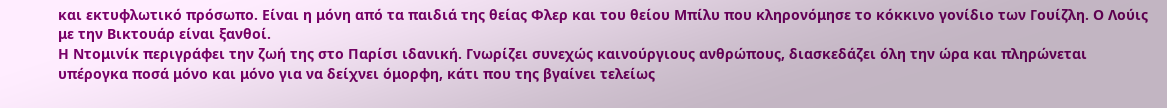και εκτυφλωτικό πρόσωπο. Είναι η μόνη από τα παιδιά της θείας Φλερ και του θείου Μπίλυ που κληρονόμησε το κόκκινο γονίδιο των Γουίζλη. Ο Λούις με την Βικτουάρ είναι ξανθοί.
Η Ντομινίκ περιγράφει την ζωή της στο Παρίσι ιδανική. Γνωρίζει συνεχώς καινούργιους ανθρώπους, διασκεδάζει όλη την ώρα και πληρώνεται υπέρογκα ποσά μόνο και μόνο για να δείχνει όμορφη, κάτι που της βγαίνει τελείως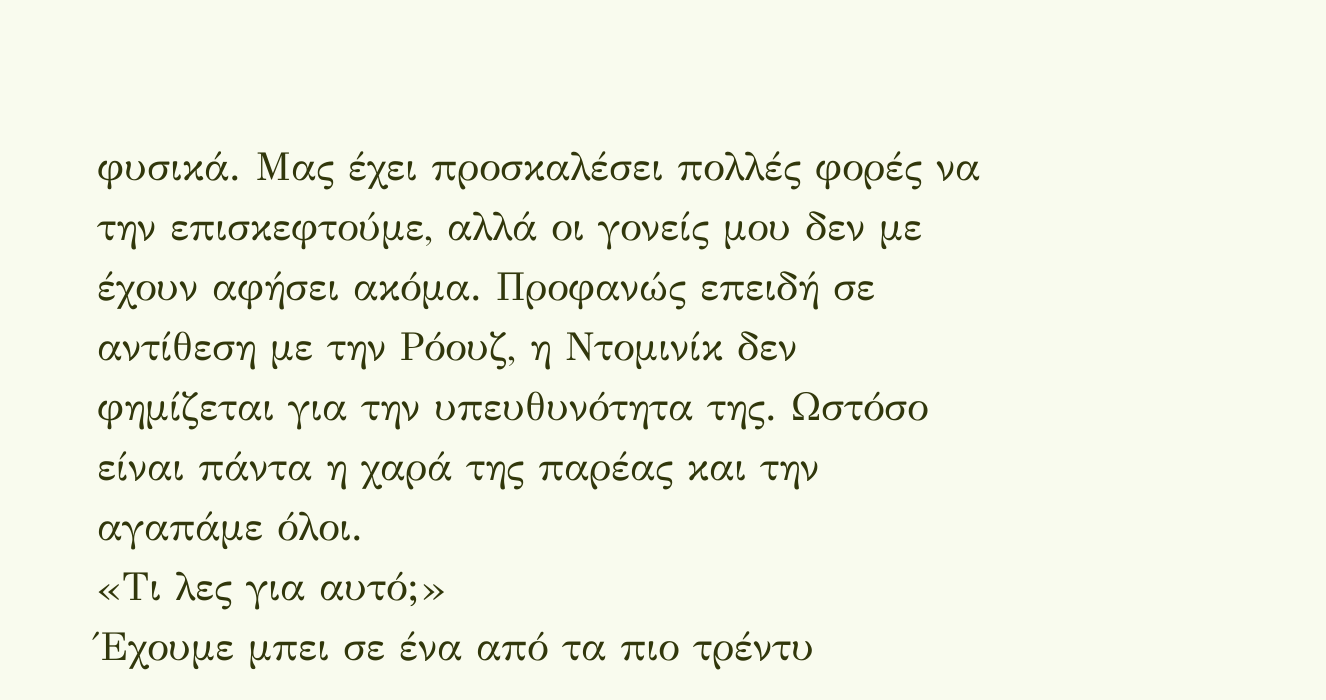φυσικά. Μας έχει προσκαλέσει πολλές φορές να την επισκεφτούμε, αλλά οι γονείς μου δεν με έχουν αφήσει ακόμα. Προφανώς επειδή σε αντίθεση με την Ρόουζ, η Ντομινίκ δεν φημίζεται για την υπευθυνότητα της. Ωστόσο είναι πάντα η χαρά της παρέας και την αγαπάμε όλοι.
«Τι λες για αυτό;»
Έχουμε μπει σε ένα από τα πιο τρέντυ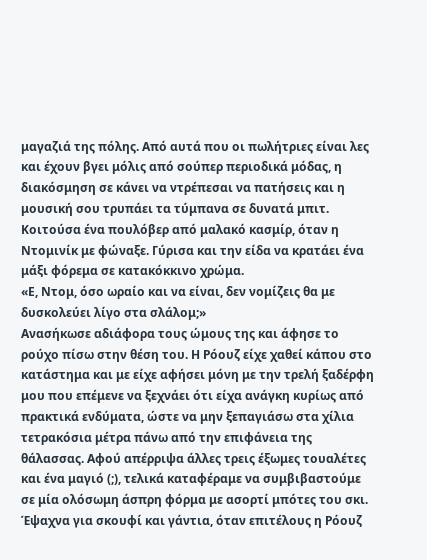μαγαζιά της πόλης. Από αυτά που οι πωλήτριες είναι λες και έχουν βγει μόλις από σούπερ περιοδικά μόδας, η διακόσμηση σε κάνει να ντρέπεσαι να πατήσεις και η μουσική σου τρυπάει τα τύμπανα σε δυνατά μπιτ. Κοιτούσα ένα πουλόβερ από μαλακό κασμίρ, όταν η Ντομινίκ με φώναξε. Γύρισα και την είδα να κρατάει ένα μάξι φόρεμα σε κατακόκκινο χρώμα.
«Ε, Ντομ, όσο ωραίο και να είναι, δεν νομίζεις θα με δυσκολεύει λίγο στα σλάλομ;»
Ανασήκωσε αδιάφορα τους ώμους της και άφησε το ρούχο πίσω στην θέση του. Η Ρόουζ είχε χαθεί κάπου στο κατάστημα και με είχε αφήσει μόνη με την τρελή ξαδέρφη μου που επέμενε να ξεχνάει ότι είχα ανάγκη κυρίως από πρακτικά ενδύματα, ώστε να μην ξεπαγιάσω στα χίλια τετρακόσια μέτρα πάνω από την επιφάνεια της θάλασσας. Αφού απέρριψα άλλες τρεις έξωμες τουαλέτες και ένα μαγιό (;), τελικά καταφέραμε να συμβιβαστούμε σε μία ολόσωμη άσπρη φόρμα με ασορτί μπότες του σκι. Έψαχνα για σκουφί και γάντια, όταν επιτέλους η Ρόουζ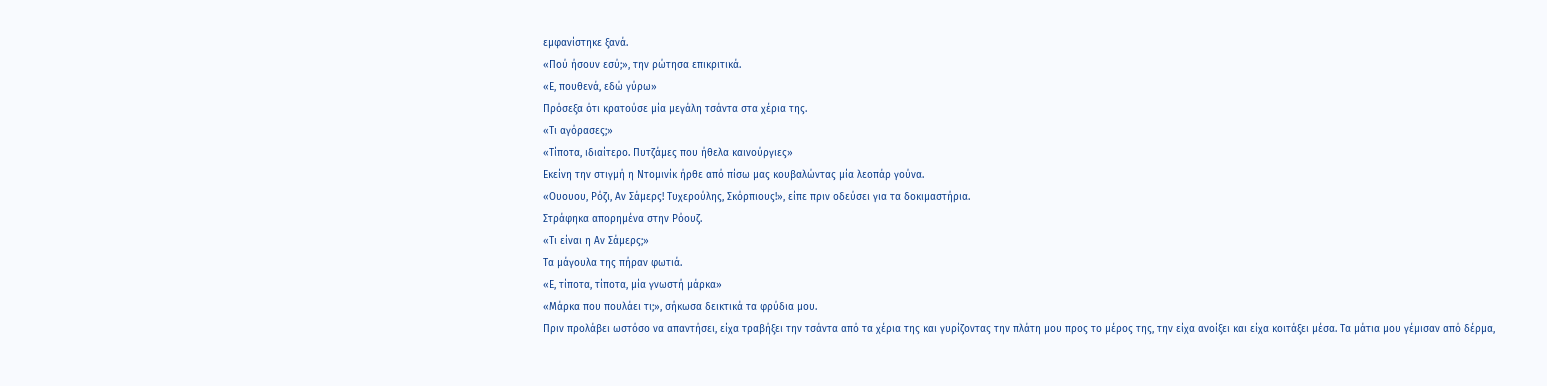εμφανίστηκε ξανά.
«Πού ήσουν εσύ;», την ρώτησα επικριτικά.
«Ε, πουθενά, εδώ γύρω»
Πρόσεξα ότι κρατούσε μία μεγάλη τσάντα στα χέρια της.
«Τι αγόρασες;»
«Τίποτα, ιδιαίτερο. Πυτζάμες που ήθελα καινούργιες»
Εκείνη την στιγμή η Ντομινίκ ήρθε από πίσω μας κουβαλώντας μία λεοπάρ γούνα.
«Ουουου, Ρόζι, Αν Σάμερς! Τυχερούλης, Σκόρπιους!», είπε πριν οδεύσει για τα δοκιμαστήρια.
Στράφηκα απορημένα στην Ρόουζ.
«Τι είναι η Αν Σάμερς;»
Τα μάγουλα της πήραν φωτιά.
«Ε, τίποτα, τίποτα, μία γνωστή μάρκα»
«Μάρκα που πουλάει τι;», σήκωσα δεικτικά τα φρύδια μου.
Πριν προλάβει ωστόσο να απαντήσει, είχα τραβήξει την τσάντα από τα χέρια της και γυρίζοντας την πλάτη μου προς το μέρος της, την είχα ανοίξει και είχα κοιτάξει μέσα. Τα μάτια μου γέμισαν από δέρμα,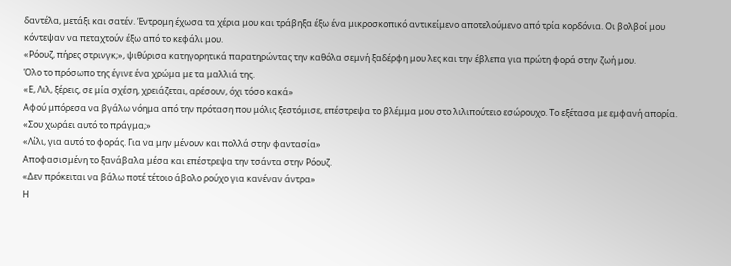δαντέλα, μετάξι και σατέν. Έντρομη έχωσα τα χέρια μου και τράβηξα έξω ένα μικροσκοπικό αντικείμενο αποτελούμενο από τρία κορδόνια. Οι βολβοί μου κόντεψαν να πεταχτούν έξω από το κεφάλι μου.
«Ρόουζ, πήρες στρινγκ;», ψιθύρισα κατηγορητικά παρατηρώντας την καθόλα σεμνή ξαδέρφη μου λες και την έβλεπα για πρώτη φορά στην ζωή μου.
Όλο το πρόσωπο της έγινε ένα χρώμα με τα μαλλιά της.
«Ε, Λιλ, ξέρεις, σε μία σχέση, χρειάζεται, αρέσουν, όχι τόσο κακά»
Αφού μπόρεσα να βγάλω νόημα από την πρόταση που μόλις ξεστόμισε, επέστρεψα το βλέμμα μου στο λιλιπούτειο εσώρουχο. Το εξέτασα με εμφανή απορία.
«Σου χωράει αυτό το πράγμα;»
«Λίλι, για αυτό το φοράς. Για να μην μένουν και πολλά στην φαντασία»
Αποφασισμένη το ξανάβαλα μέσα και επέστρεψα την τσάντα στην Ρόουζ.
«Δεν πρόκειται να βάλω ποτέ τέτοιο άβολο ρούχο για κανέναν άντρα»
Η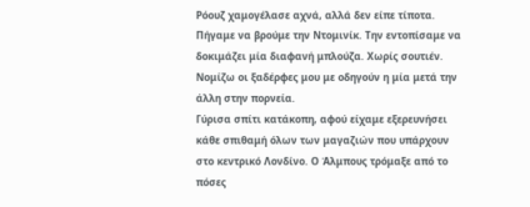Ρόουζ χαμογέλασε αχνά, αλλά δεν είπε τίποτα. Πήγαμε να βρούμε την Ντομινίκ. Την εντοπίσαμε να δοκιμάζει μία διαφανή μπλούζα. Χωρίς σουτιέν. Νομίζω οι ξαδέρφες μου με οδηγούν η μία μετά την άλλη στην πορνεία.
Γύρισα σπίτι κατάκοπη, αφού είχαμε εξερευνήσει κάθε σπιθαμή όλων των μαγαζιών που υπάρχουν στο κεντρικό Λονδίνο. Ο Άλμπους τρόμαξε από το πόσες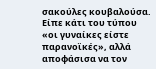σακούλες κουβαλούσα. Είπε κάτι του τύπου «οι γυναίκες είστε παρανοϊκές», αλλά αποφάσισα να τον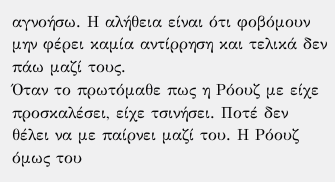αγνοήσω. Η αλήθεια είναι ότι φοβόμουν μην φέρει καμία αντίρρηση και τελικά δεν πάω μαζί τους.
Όταν το πρωτόμαθε πως η Ρόουζ με είχε προσκαλέσει, είχε τσινήσει. Ποτέ δεν θέλει να με παίρνει μαζί του. Η Ρόουζ όμως του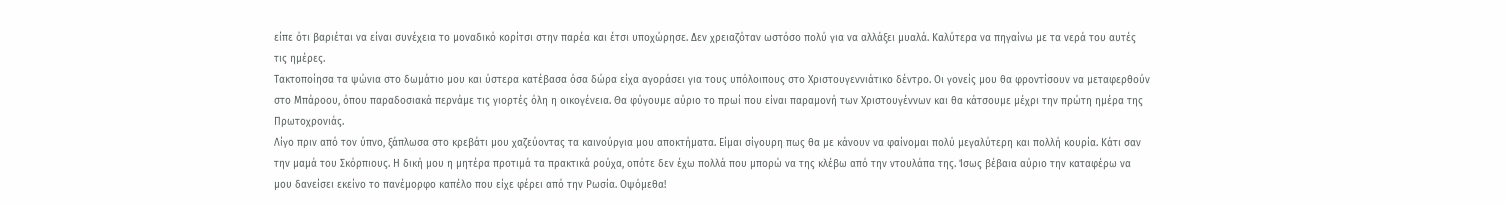είπε ότι βαριέται να είναι συνέχεια το μοναδικό κορίτσι στην παρέα και έτσι υποχώρησε. Δεν χρειαζόταν ωστόσο πολύ για να αλλάξει μυαλά. Καλύτερα να πηγαίνω με τα νερά του αυτές τις ημέρες.
Τακτοποίησα τα ψώνια στο δωμάτιο μου και ύστερα κατέβασα όσα δώρα είχα αγοράσει για τους υπόλοιπους στο Χριστουγεννιάτικο δέντρο. Οι γονείς μου θα φροντίσουν να μεταφερθούν στο Μπάροου, όπου παραδοσιακά περνάμε τις γιορτές όλη η οικογένεια. Θα φύγουμε αύριο το πρωί που είναι παραμονή των Χριστουγέννων και θα κάτσουμε μέχρι την πρώτη ημέρα της Πρωτοχρονιάς.
Λίγο πριν από τον ύπνο, ξάπλωσα στο κρεβάτι μου χαζεύοντας τα καινούργια μου αποκτήματα. Είμαι σίγουρη πως θα με κάνουν να φαίνομαι πολύ μεγαλύτερη και πολλή κουρία. Κάτι σαν την μαμά του Σκόρπιους. Η δική μου η μητέρα προτιμά τα πρακτικά ρούχα, οπότε δεν έχω πολλά που μπορώ να της κλέβω από την ντουλάπα της. Ίσως βέβαια αύριο την καταφέρω να μου δανείσει εκείνο το πανέμορφο καπέλο που είχε φέρει από την Ρωσία. Οψόμεθα!